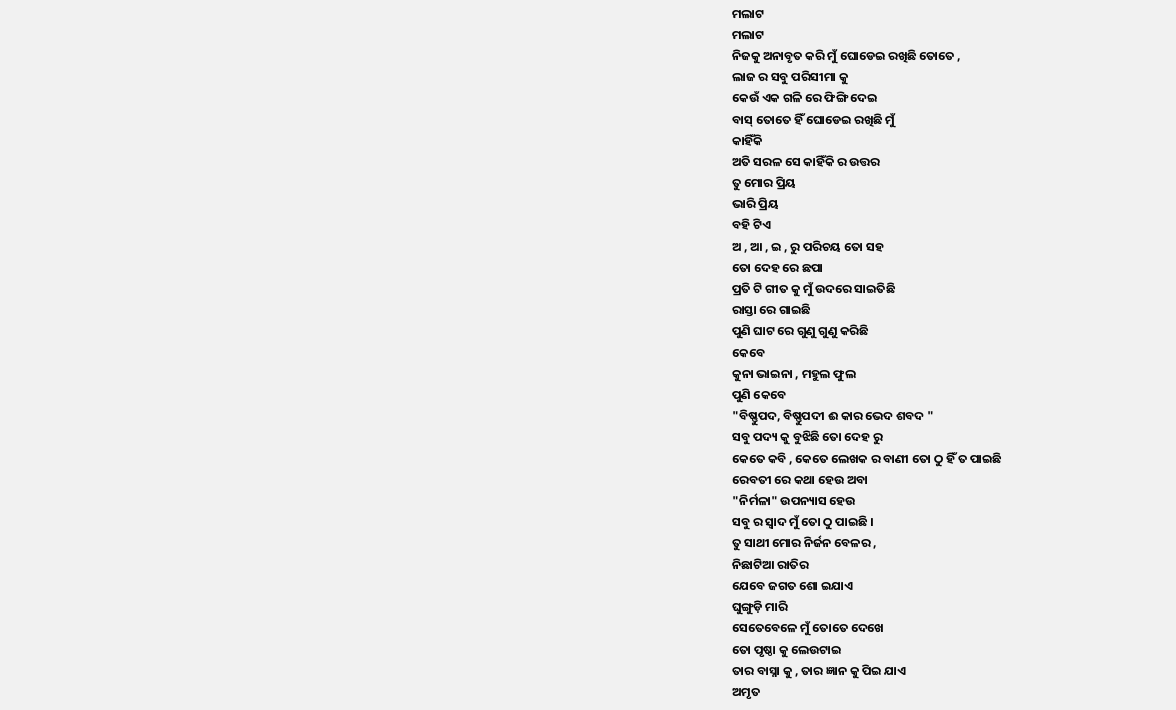ମଲାଟ
ମଲାଟ
ନିଜକୁ ଅନାବୃତ କରି ମୁଁ ଘୋଡେଇ ରଖିଛି ତୋତେ ,
ଲାଜ ର ସବୁ ପରିସୀମା କୁ
କେଉଁ ଏକ ଗଳି ରେ ଫିଙ୍ଗି ଦେଇ
ବାସ୍ ତୋତେ ହିଁ ଘୋଡେଇ ରଖିଛି ମୁଁ
କାହିଁକି
ଅତି ସରଳ ସେ କାହିଁକି ର ଉତ୍ତର
ତୁ ମୋର ପ୍ରିୟ
ଭାରି ପ୍ରିୟ
ବହି ଟିଏ
ଅ , ଆ , ଇ , ରୁ ପରିଚୟ ତୋ ସହ
ତୋ ଦେହ ରେ ଛପା
ପ୍ରତି ଟି ଗୀତ କୁ ମୁଁ ଉଦରେ ସାଇତିଛି
ରାସ୍ତା ରେ ଗାଇଛି
ପୁଣି ଘାଟ ରେ ଗୁଣୁ ଗୁଣୁ କରିଛି
କେବେ
କୁନା ଭାଇନା , ମହୁଲ ଫୁଲ
ପୁଣି କେବେ
"ବିଷ୍ଣୁପଦ, ବିଷ୍ଣୁପଦୀ ଈ କାର ଭେଦ ଶବଦ "
ସବୁ ପଦ୍ୟ କୁ ବୁଝିଛି ତୋ ଦେହ ରୁ
କେତେ କବି , କେତେ ଲେଖକ ର ବାଣୀ ତୋ ଠୁ ହିଁ ତ ପାଇଛି
ରେବତୀ ରେ କଥା ହେଉ ଅବା
"ନିର୍ମଳା" ଉପନ୍ୟାସ ହେଉ
ସବୁ ର ସ୍ଵାଦ ମୁଁ ତୋ ଠୁ ପାଇଛି ।
ତୁ ସାଥୀ ମୋର ନିର୍ଜନ ବେଳର ,
ନିଛାଟିଆ ରାତିର
ଯେବେ ଜଗତ ଶୋ ଇଯାଏ
ଘୁଙ୍ଗୁଡ଼ି ମାରି
ସେତେବେଳେ ମୁଁ ତୋତେ ଦେଖେ
ତୋ ପୃଷ୍ଠା କୁ ଲେଉଟାଇ
ତାର ବାସ୍ନା କୁ , ତାର ଜ୍ଞାନ କୁ ପିଇ ଯାଏ
ଅମୃତ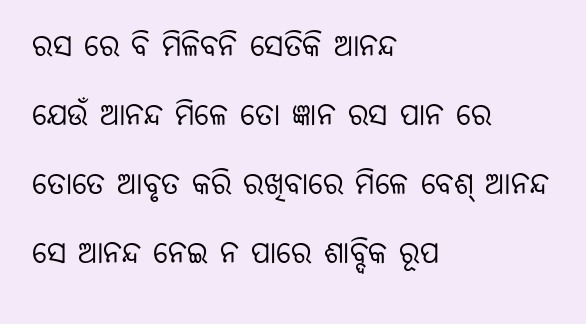ରସ ରେ ବି ମିଳିବନି ସେତିକି ଆନନ୍ଦ
ଯେଉଁ ଆନନ୍ଦ ମିଳେ ତୋ ଜ୍ଞାନ ରସ ପାନ ରେ
ତୋତେ ଆବୃତ କରି ରଖିବାରେ ମିଳେ ବେଶ୍ ଆନନ୍ଦ
ସେ ଆନନ୍ଦ ନେଇ ନ ପାରେ ଶାବ୍ଦିକ ରୂପ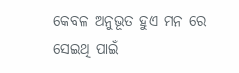କେବଳ ଅନୁଭୂତ ହୁଏ ମନ ରେ
ସେଇଥି ପାଇଁ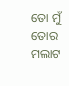ତୋ ମୁଁ ତୋର ମଲାଟ